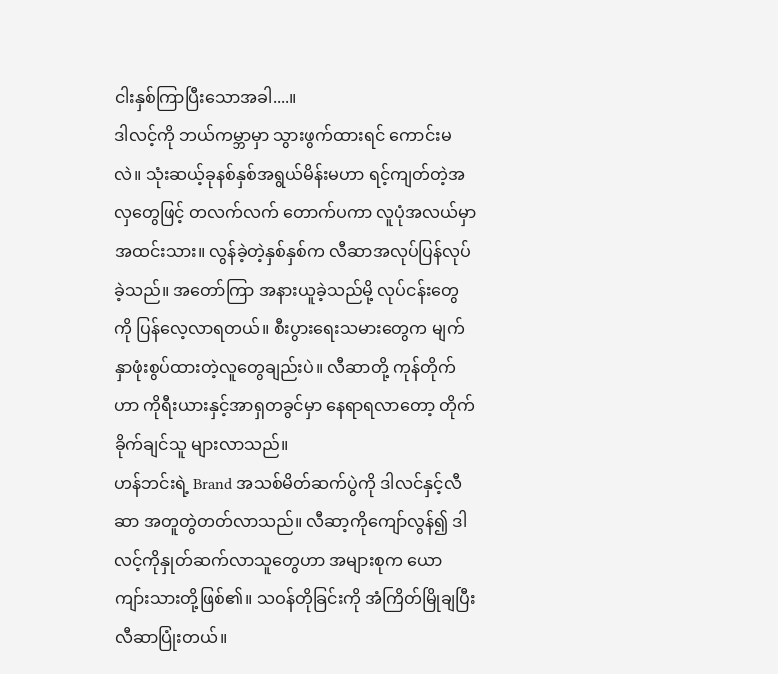ငါးနှစ်ကြာပြီးသောအခါ....။
ဒါလင့်ကို ဘယ်ကမ္ဘာမှာ သွားဖွက်ထားရင် ကောင်းမလဲ။ သုံးဆယ့်ခုနစ်နှစ်အရွယ်မိန်းမဟာ ရင့်ကျတ်တဲ့အလှတွေဖြင့် တလက်လက် တောက်ပကာ လူပုံအလယ်မှာ အထင်းသား။ လွန်ခဲ့တဲ့နှစ်နှစ်က လီဆာအလုပ်ပြန်လုပ်ခဲ့သည်။ အတော်ကြာ အနားယူခဲ့သည်မို့ လုပ်ငန်းတွေကို ပြန်လေ့လာရတယ်။ စီးပွားရေးသမားတွေက မျက်နှာဖုံးစွပ်ထားတဲ့လူတွေချည်းပဲ။ လီဆာတို့ ကုန်တိုက်ဟာ ကိုရီးယားနှင့်အာရှတခွင်မှာ နေရာရလာတော့ တိုက်ခိုက်ချင်သူ များလာသည်။
ဟန်ဘင်းရဲ့ Brand အသစ်မိတ်ဆက်ပွဲကို ဒါလင်နှင့်လီဆာ အတူတွဲတတ်လာသည်။ လီဆာ့ကိုကျော်လွန်၍ ဒါလင့်ကိုနှုတ်ဆက်လာသူတွေဟာ အများစုက ယောကျာ်းသားတို့ဖြစ်၏။ သဝန်တိုခြင်းကို အံကြိတ်မြိုချပြီး လီဆာပြုံးတယ်။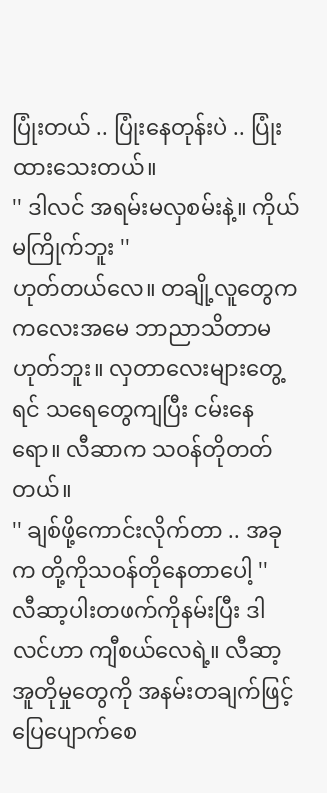ပြုံးတယ် .. ပြုံးနေတုန်းပဲ .. ပြုံးထားသေးတယ်။
'' ဒါလင် အရမ်းမလှစမ်းနဲ့။ ကိုယ်မကြိုက်ဘူး ''
ဟုတ်တယ်လေ။ တချို့လူတွေက ကလေးအမေ ဘာညာသိတာမဟုတ်ဘူး။ လှတာလေးများတွေ့ရင် သရေတွေကျပြီး ငမ်းနေရော။ လီဆာက သဝန်တိုတတ်တယ်။
'' ချစ်ဖို့ကောင်းလိုက်တာ .. အခုက တို့ကိုသဝန်တိုနေတာပေါ့ ''
လီဆာ့ပါးတဖက်ကိုနမ်းပြီး ဒါလင်ဟာ ကျီစယ်လေရဲ့။ လီဆာ့အူတိုမှုတွေကို အနမ်းတချက်ဖြင့် ပြေပျောက်စေ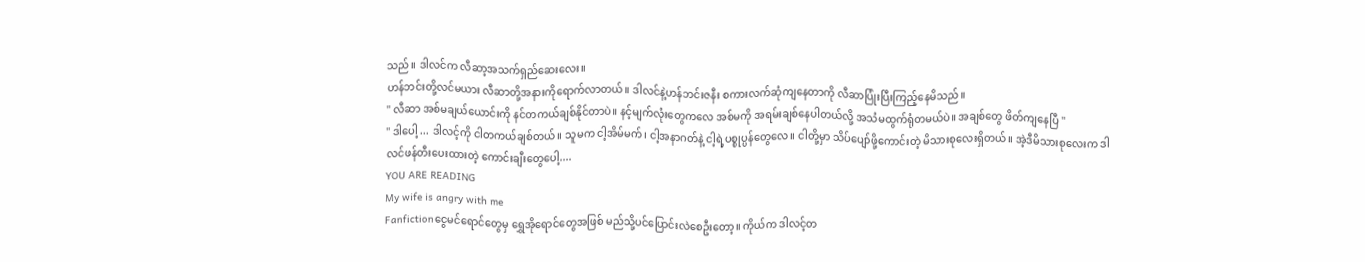သည်။ ဒါလင်က လီဆာ့အသက်ရှည်ဆေးလေး။
ဟန်ဘင်းတို့လင်မယား လီဆာတို့အနားကိုရောက်လာတယ်။ ဒါလင်နဲ့ဟန်ဘင်းဇနီး စကားလက်ဆုံကျနေတာကို လီဆာပြုံးပြီးကြည့်နေမိသည်။
'' လီဆာ အစ်မချယ်ယောင်းကို နင်တကယ်ချစ်နိုင်တာပဲ။ နင့်မျက်လုံးတွေကလေ အစ်မကို အရမ်းချစ်နေပါတယ်လို့ အသံမထွက်ရုံတမယ်ပဲ။ အချစ်တွေ ဖိတ်ကျနေပြီ ''
'' ဒါပေါ့ ... ဒါလင့်ကို ငါတကယ်ချစ်တယ်။ သူမက ငါ့အိမ်မက်၊ ငါ့အနာဂတ်နဲ့ ငါ့ရဲ့ပစ္စုပ္ပန်တွေလေ။ ငါတို့မှာ သိပ်ပျော်ဖို့ကောင်းတဲ့ မိသားစုလေးရှိတယ်။ အဲ့ဒီမိသားစုလေးက ဒါလင်ဖန်တီးပေးထားတဲ့ ကောင်းချီးတွေပေါ့....
YOU ARE READING
My wife is angry with me
Fanfictionငွေမင်ရောင်တွေမှ ရွှေအိုရောင်တွေအဖြစ် မည်သို့ပင်ပြောင်းလဲစေဦးတော့။ ကိုယ်က ဒါလင့်တ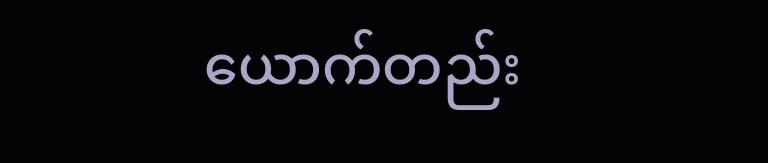ယောက်တည်း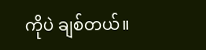ကိုပဲ ချစ်တယ်။